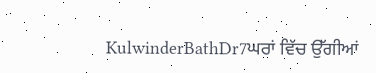KulwinderBathDr7ਘਰਾਂ ਵਿੱਚ ਉੱਗੀਆਂ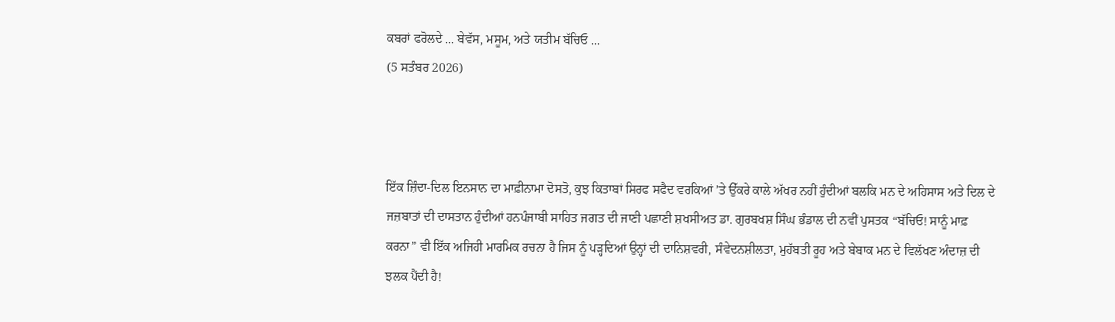ਕਬਰਾਂ ਫਰੋਲਦੇ ... ਬੇਵੱਸ, ਮਸੂਮ, ਅਤੇ ਯਤੀਮ ਬੱਚਿਓ ...
(5 ਸਤੰਬਰ 2026)



ਇੱਕ ਜ਼ਿੰਦਾ-ਦਿਲ ਇਨਸਾਨ ਦਾ ਮਾਫ਼ੀਨਾਮਾ ਦੋਸਤੋ, ਕੁਝ ਕਿਤਾਬਾਂ ਸਿਰਫ ਸਫੈਦ ਵਰਕਿਆਂ ’ਤੇ ਉੱਕਰੇ ਕਾਲੇ ਅੱਖਰ ਨਹੀਂ ਹੁੰਦੀਆਂ ਬਲਕਿ ਮਨ ਦੇ ਅਹਿਸਾਸ ਅਤੇ ਦਿਲ ਦੇ ਜਜ਼ਬਾਤਾਂ ਦੀ ਦਾਸਤਾਨ ਹੁੰਦੀਆਂ ਹਨਪੰਜਾਬੀ ਸਾਹਿਤ ਜਗਤ ਦੀ ਜਾਣੀ ਪਛਾਣੀ ਸ਼ਖਸੀਅਤ ਡਾ. ਗੁਰਬਖਸ਼ ਸਿੰਘ ਭੰਡਾਲ ਦੀ ਨਵੀਂ ਪੁਸਤਕ “ਬੱਚਿਓ! ਸਾਨੂੰ ਮਾਫ਼ ਕਰਨਾ” ਵੀ ਇੱਕ ਅਜਿਹੀ ਮਾਰਮਿਕ ਰਚਨਾ ਹੈ ਜਿਸ ਨੂੰ ਪੜ੍ਹਦਿਆਂ ਉਨ੍ਹਾਂ ਦੀ ਦਾਨਿਸ਼ਵਰੀ, ਸੰਵੇਦਨਸ਼ੀਲਤਾ, ਮੁਹੱਬਤੀ ਰੂਹ ਅਤੇ ਬੇਬਾਕ ਮਨ ਦੇ ਵਿਲੱਖਣ ਅੰਦਾਜ਼ ਦੀ ਝਲਕ ਪੈਂਦੀ ਹੈ!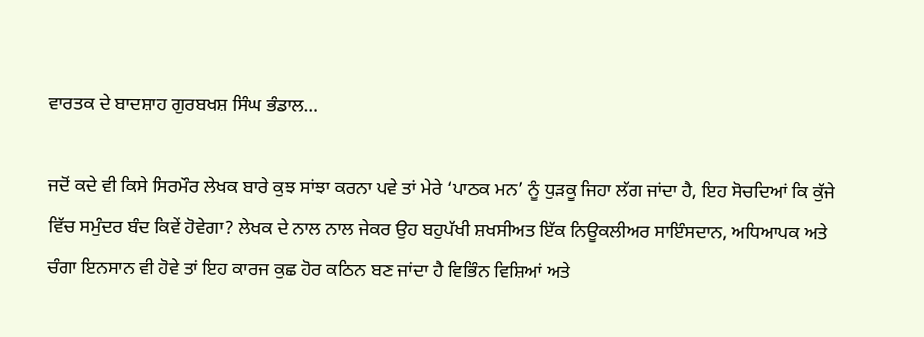ਵਾਰਤਕ ਦੇ ਬਾਦਸ਼ਾਹ ਗੁਰਬਖਸ਼ ਸਿੰਘ ਭੰਡਾਲ…

ਜਦੋਂ ਕਦੇ ਵੀ ਕਿਸੇ ਸਿਰਮੌਰ ਲੇਖਕ ਬਾਰੇ ਕੁਝ ਸਾਂਝਾ ਕਰਨਾ ਪਵੇ ਤਾਂ ਮੇਰੇ ‘ਪਾਠਕ ਮਨ’ ਨੂੰ ਧੁੜਕੂ ਜਿਹਾ ਲੱਗ ਜਾਂਦਾ ਹੈ, ਇਹ ਸੋਚਦਿਆਂ ਕਿ ਕੁੱਜੇ ਵਿੱਚ ਸਮੁੰਦਰ ਬੰਦ ਕਿਵੇਂ ਹੋਵੇਗਾ? ਲੇਖਕ ਦੇ ਨਾਲ ਨਾਲ ਜੇਕਰ ਉਹ ਬਹੁਪੱਖੀ ਸ਼ਖਸੀਅਤ ਇੱਕ ਨਿਊਕਲੀਅਰ ਸਾਇੰਸਦਾਨ, ਅਧਿਆਪਕ ਅਤੇ ਚੰਗਾ ਇਨਸਾਨ ਵੀ ਹੋਵੇ ਤਾਂ ਇਹ ਕਾਰਜ ਕੁਛ ਹੋਰ ਕਠਿਨ ਬਣ ਜਾਂਦਾ ਹੈ ਵਿਭਿੰਨ ਵਿਸ਼ਿਆਂ ਅਤੇ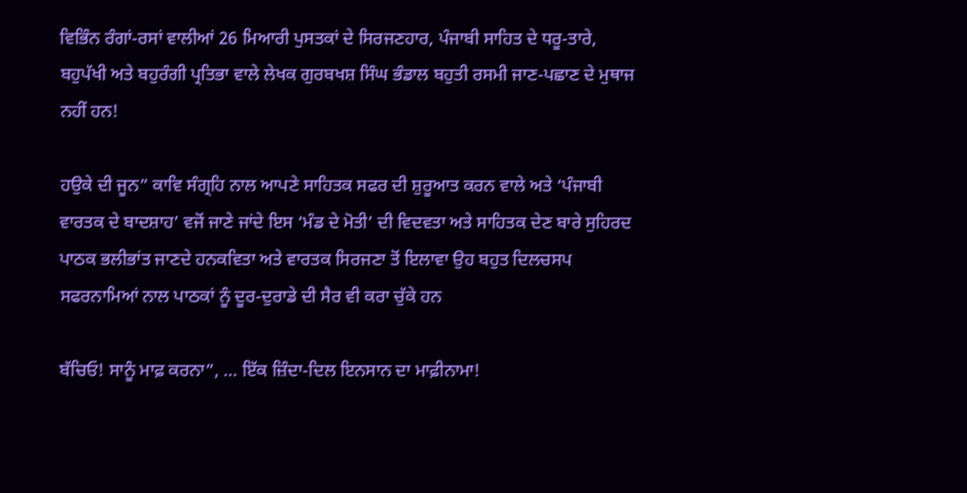ਵਿਭਿੰਨ ਰੰਗਾਂ-ਰਸਾਂ ਵਾਲੀਆਂ 26 ਮਿਆਰੀ ਪੁਸਤਕਾਂ ਦੇ ਸਿਰਜਣਹਾਰ, ਪੰਜਾਬੀ ਸਾਹਿਤ ਦੇ ਧਰੂ-ਤਾਰੇ, ਬਹੁਪੱਖੀ ਅਤੇ ਬਹੁਰੰਗੀ ਪ੍ਰਤਿਭਾ ਵਾਲੇ ਲੇਖਕ ਗੁਰਬਖਸ਼ ਸਿੰਘ ਭੰਡਾਲ ਬਹੁਤੀ ਰਸਮੀ ਜਾਣ-ਪਛਾਣ ਦੇ ਮੁਥਾਜ ਨਹੀਂ ਹਨ!

ਹਉਕੇ ਦੀ ਜੂਨ” ਕਾਵਿ ਸੰਗ੍ਰਹਿ ਨਾਲ ਆਪਣੇ ਸਾਹਿਤਕ ਸਫਰ ਦੀ ਸ਼ੁਰੂਆਤ ਕਰਨ ਵਾਲੇ ਅਤੇ ‘ਪੰਜਾਬੀ ਵਾਰਤਕ ਦੇ ਬਾਦਸ਼ਾਹ’ ਵਜੋਂ ਜਾਣੇ ਜਾਂਦੇ ਇਸ ‘ਮੰਡ ਦੇ ਮੋਤੀ’ ਦੀ ਵਿਦਵਤਾ ਅਤੇ ਸਾਹਿਤਕ ਦੇਣ ਬਾਰੇ ਸੁਹਿਰਦ ਪਾਠਕ ਭਲੀਭਾਂਤ ਜਾਣਦੇ ਹਨਕਵਿਤਾ ਅਤੇ ਵਾਰਤਕ ਸਿਰਜਣਾ ਤੋਂ ਇਲਾਵਾ ਉਹ ਬਹੁਤ ਦਿਲਚਸਪ ਸਫਰਨਾਮਿਆਂ ਨਾਲ ਪਾਠਕਾਂ ਨੂੰ ਦੂਰ-ਦੁਰਾਡੇ ਦੀ ਸੈਰ ਵੀ ਕਰਾ ਚੁੱਕੇ ਹਨ

ਬੱਚਿਓ! ਸਾਨੂੰ ਮਾਫ਼ ਕਰਨਾ”, … ਇੱਕ ਜ਼ਿੰਦਾ-ਦਿਲ ਇਨਸਾਨ ਦਾ ਮਾਫ਼ੀਨਾਮਾ!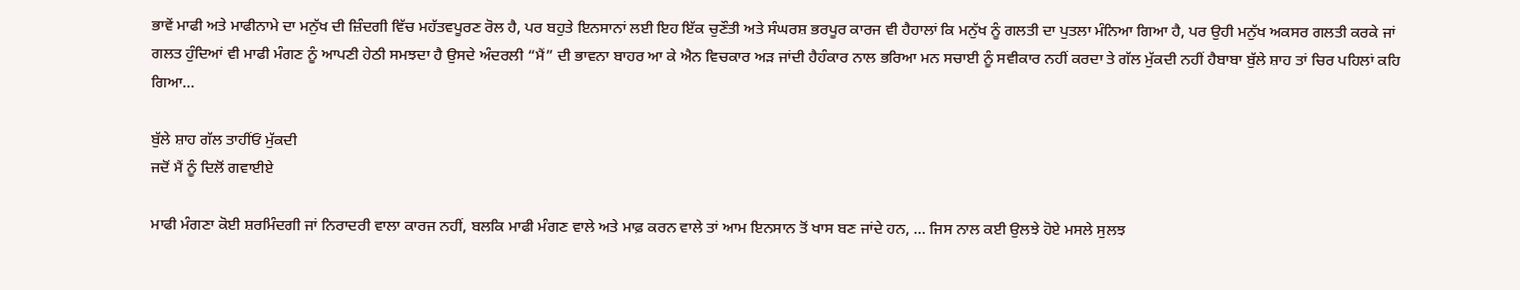ਭਾਵੇਂ ਮਾਫੀ ਅਤੇ ਮਾਫੀਨਾਮੇ ਦਾ ਮਨੁੱਖ ਦੀ ਜ਼ਿੰਦਗੀ ਵਿੱਚ ਮਹੱਤਵਪੂਰਣ ਰੋਲ ਹੈ, ਪਰ ਬਹੁਤੇ ਇਨਸਾਨਾਂ ਲਈ ਇਹ ਇੱਕ ਚੁਣੌਤੀ ਅਤੇ ਸੰਘਰਸ਼ ਭਰਪੂਰ ਕਾਰਜ ਵੀ ਹੈਹਾਲਾਂ ਕਿ ਮਨੁੱਖ ਨੂੰ ਗਲਤੀ ਦਾ ਪੁਤਲਾ ਮੰਨਿਆ ਗਿਆ ਹੈ, ਪਰ ਉਹੀ ਮਨੁੱਖ ਅਕਸਰ ਗਲਤੀ ਕਰਕੇ ਜਾਂ ਗਲਤ ਹੁੰਦਿਆਂ ਵੀ ਮਾਫੀ ਮੰਗਣ ਨੂੰ ਆਪਣੀ ਹੇਠੀ ਸਮਝਦਾ ਹੈ ਉਸਦੇ ਅੰਦਰਲੀ “ਮੈਂ” ਦੀ ਭਾਵਨਾ ਬਾਹਰ ਆ ਕੇ ਐਨ ਵਿਚਕਾਰ ਅੜ ਜਾਂਦੀ ਹੈਹੰਕਾਰ ਨਾਲ ਭਰਿਆ ਮਨ ਸਚਾਈ ਨੂੰ ਸਵੀਕਾਰ ਨਹੀਂ ਕਰਦਾ ਤੇ ਗੱਲ ਮੁੱਕਦੀ ਨਹੀਂ ਹੈਬਾਬਾ ਬੁੱਲੇ ਸ਼ਾਹ ਤਾਂ ਚਿਰ ਪਹਿਲਾਂ ਕਹਿ ਗਿਆ…

ਬੁੱਲੇ ਸ਼ਾਹ ਗੱਲ ਤਾਹੀਂਓਂ ਮੁੱਕਦੀ
ਜਦੋਂ ਮੈਂ ਨੂੰ ਦਿਲੋਂ ਗਵਾਈਏ

ਮਾਫੀ ਮੰਗਣਾ ਕੋਈ ਸ਼ਰਮਿੰਦਗੀ ਜਾਂ ਨਿਰਾਦਰੀ ਵਾਲਾ ਕਾਰਜ ਨਹੀਂ, ਬਲਕਿ ਮਾਫੀ ਮੰਗਣ ਵਾਲੇ ਅਤੇ ਮਾਫ਼ ਕਰਨ ਵਾਲੇ ਤਾਂ ਆਮ ਇਨਸਾਨ ਤੋਂ ਖਾਸ ਬਣ ਜਾਂਦੇ ਹਨ, … ਜਿਸ ਨਾਲ ਕਈ ਉਲਝੇ ਹੋਏ ਮਸਲੇ ਸੁਲਝ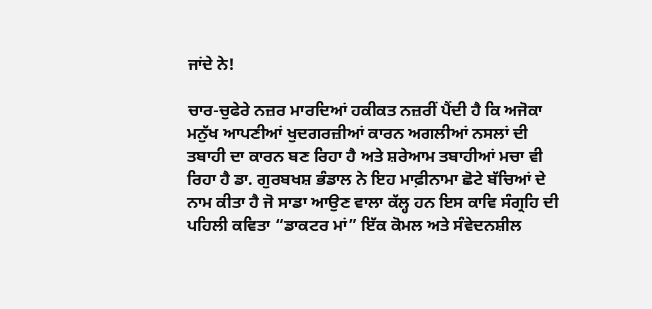ਜਾਂਦੇ ਨੇ!

ਚਾਰ-ਚੁਫੇਰੇ ਨਜ਼ਰ ਮਾਰਦਿਆਂ ਹਕੀਕਤ ਨਜ਼ਰੀਂ ਪੈਂਦੀ ਹੈ ਕਿ ਅਜੋਕਾ ਮਨੁੱਖ ਆਪਣੀਆਂ ਖੁਦਗਰਜ਼ੀਆਂ ਕਾਰਨ ਅਗਲੀਆਂ ਨਸਲਾਂ ਦੀ ਤਬਾਹੀ ਦਾ ਕਾਰਨ ਬਣ ਰਿਹਾ ਹੈ ਅਤੇ ਸ਼ਰੇਆਮ ਤਬਾਹੀਆਂ ਮਚਾ ਵੀ ਰਿਹਾ ਹੈ ਡਾ. ਗੁਰਬਖਸ਼ ਭੰਡਾਲ ਨੇ ਇਹ ਮਾਫ਼ੀਨਾਮਾ ਛੋਟੇ ਬੱਚਿਆਂ ਦੇ ਨਾਮ ਕੀਤਾ ਹੈ ਜੋ ਸਾਡਾ ਆਉਣ ਵਾਲਾ ਕੱਲ੍ਹ ਹਨ ਇਸ ਕਾਵਿ ਸੰਗ੍ਰਹਿ ਦੀ ਪਹਿਲੀ ਕਵਿਤਾ “ਡਾਕਟਰ ਮਾਂ” ਇੱਕ ਕੋਮਲ ਅਤੇ ਸੰਵੇਦਨਸ਼ੀਲ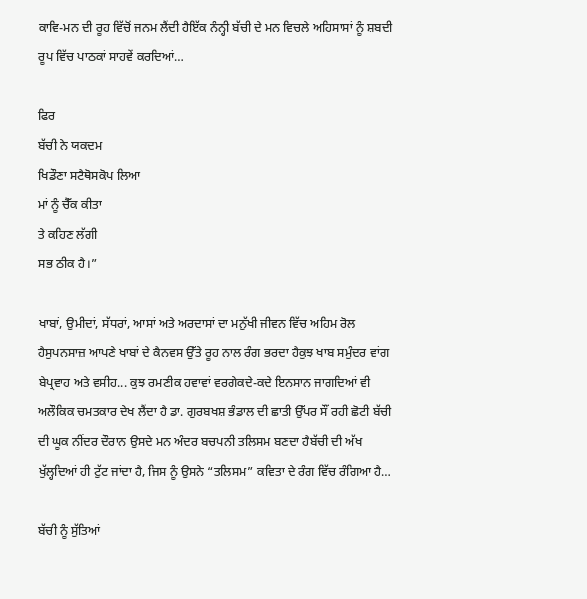ਕਾਵਿ-ਮਨ ਦੀ ਰੂਹ ਵਿੱਚੋਂ ਜਨਮ ਲੈਂਦੀ ਹੈਇੱਕ ਨੰਨ੍ਹੀ ਬੱਚੀ ਦੇ ਮਨ ਵਿਚਲੇ ਅਹਿਸਾਸਾਂ ਨੂੰ ਸ਼ਬਦੀ ਰੂਪ ਵਿੱਚ ਪਾਠਕਾਂ ਸਾਹਵੇਂ ਕਰਦਿਆਂ…

ਫਿਰ
ਬੱਚੀ ਨੇ ਯਕਦਮ
ਖਿਡੌਣਾ ਸਟੈਥੋਸਕੋਪ ਲਿਆ
ਮਾਂ ਨੂੰ ਚੈੱਕ ਕੀਤਾ
ਤੇ ਕਹਿਣ ਲੱਗੀ
ਸਭ ਠੀਕ ਹੈ।”

ਖਾਬਾਂ, ਉਮੀਦਾਂ, ਸੱਧਰਾਂ, ਆਸਾਂ ਅਤੇ ਅਰਦਾਸਾਂ ਦਾ ਮਨੁੱਖੀ ਜੀਵਨ ਵਿੱਚ ਅਹਿਮ ਰੋਲ ਹੈਸੁਪਨਸਾਜ਼ ਆਪਣੇ ਖਾਬਾਂ ਦੇ ਕੈਨਵਸ ਉੱਤੇ ਰੂਹ ਨਾਲ ਰੰਗ ਭਰਦਾ ਹੈਕੁਝ ਖਾਬ ਸਮੁੰਦਰ ਵਾਂਗ ਬੇਪ੍ਰਵਾਹ ਅਤੇ ਵਸੀਹ... ਕੁਝ ਰਮਣੀਕ ਹਵਾਵਾਂ ਵਰਗੇਕਦੇ-ਕਦੇ ਇਨਸਾਨ ਜਾਗਦਿਆਂ ਵੀ ਅਲੌਕਿਕ ਚਮਤਕਾਰ ਦੇਖ ਲੈਂਦਾ ਹੈ ਡਾ. ਗੁਰਬਖਸ਼ ਭੰਡਾਲ ਦੀ ਛਾਤੀ ਉੱਪਰ ਸੌਂ ਰਹੀ ਛੋਟੀ ਬੱਚੀ ਦੀ ਘੂਕ ਨੀਂਦਰ ਦੌਰਾਨ ਉਸਦੇ ਮਨ ਅੰਦਰ ਬਚਪਨੀ ਤਲਿਸਮ ਬਣਦਾ ਹੈਬੱਚੀ ਦੀ ਅੱਖ ਖੁੱਲ੍ਹਦਿਆਂ ਹੀ ਟੁੱਟ ਜਾਂਦਾ ਹੈ, ਜਿਸ ਨੂੰ ਉਸਨੇ “ਤਲਿਸਮ” ਕਵਿਤਾ ਦੇ ਰੰਗ ਵਿੱਚ ਰੰਗਿਆ ਹੈ…

ਬੱਚੀ ਨੂੰ ਸੁੱਤਿਆਂ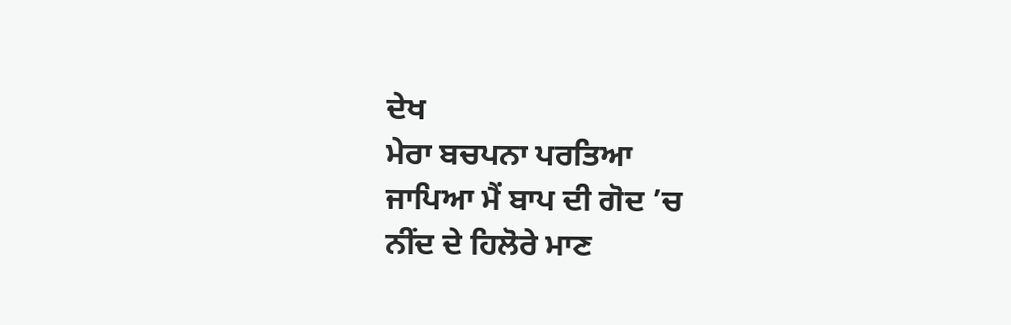ਦੇਖ
ਮੇਰਾ ਬਚਪਨਾ ਪਰਤਿਆ
ਜਾਪਿਆ ਮੈਂ ਬਾਪ ਦੀ ਗੋਦ ’ਚ
ਨੀਂਦ ਦੇ ਹਿਲੋਰੇ ਮਾਣ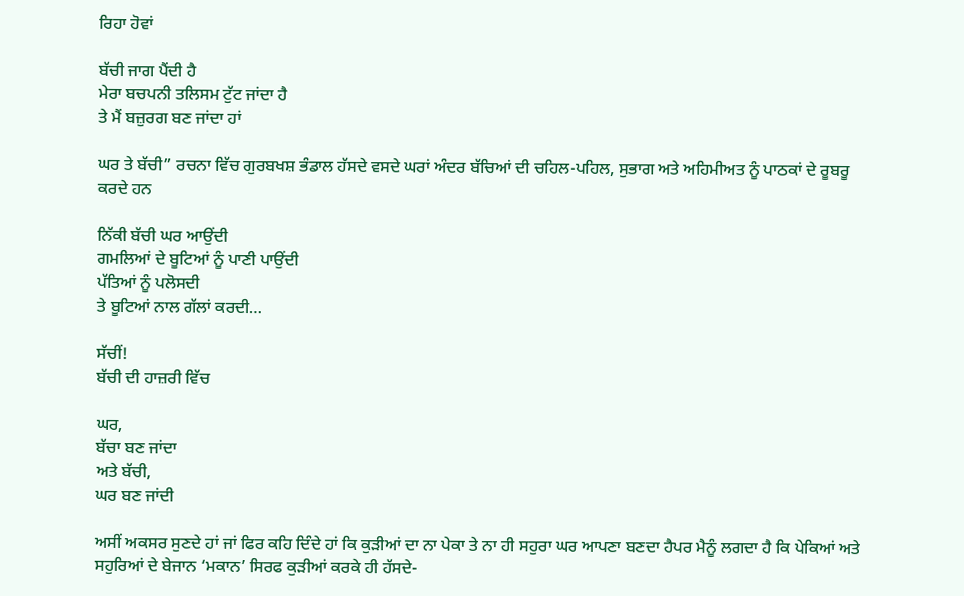ਰਿਹਾ ਹੋਵਾਂ

ਬੱਚੀ ਜਾਗ ਪੈਂਦੀ ਹੈ
ਮੇਰਾ ਬਚਪਨੀ ਤਲਿਸਮ ਟੁੱਟ ਜਾਂਦਾ ਹੈ
ਤੇ ਮੈਂ ਬਜ਼ੁਰਗ ਬਣ ਜਾਂਦਾ ਹਾਂ

ਘਰ ਤੇ ਬੱਚੀ” ਰਚਨਾ ਵਿੱਚ ਗੁਰਬਖਸ਼ ਭੰਡਾਲ ਹੱਸਦੇ ਵਸਦੇ ਘਰਾਂ ਅੰਦਰ ਬੱਚਿਆਂ ਦੀ ਚਹਿਲ-ਪਹਿਲ, ਸੁਭਾਗ ਅਤੇ ਅਹਿਮੀਅਤ ਨੂੰ ਪਾਠਕਾਂ ਦੇ ਰੂਬਰੂ ਕਰਦੇ ਹਨ

ਨਿੱਕੀ ਬੱਚੀ ਘਰ ਆਉਂਦੀ
ਗਮਲਿਆਂ ਦੇ ਬੂਟਿਆਂ ਨੂੰ ਪਾਣੀ ਪਾਉਂਦੀ
ਪੱਤਿਆਂ ਨੂੰ ਪਲੋਸਦੀ
ਤੇ ਬੂਟਿਆਂ ਨਾਲ ਗੱਲਾਂ ਕਰਦੀ…

ਸੱਚੀਂ!
ਬੱਚੀ ਦੀ ਹਾਜ਼ਰੀ ਵਿੱਚ

ਘਰ,
ਬੱਚਾ ਬਣ ਜਾਂਦਾ
ਅਤੇ ਬੱਚੀ,
ਘਰ ਬਣ ਜਾਂਦੀ

ਅਸੀਂ ਅਕਸਰ ਸੁਣਦੇ ਹਾਂ ਜਾਂ ਫਿਰ ਕਹਿ ਦਿੰਦੇ ਹਾਂ ਕਿ ਕੁੜੀਆਂ ਦਾ ਨਾ ਪੇਕਾ ਤੇ ਨਾ ਹੀ ਸਹੁਰਾ ਘਰ ਆਪਣਾ ਬਣਦਾ ਹੈਪਰ ਮੈਨੂੰ ਲਗਦਾ ਹੈ ਕਿ ਪੇਕਿਆਂ ਅਤੇ ਸਹੁਰਿਆਂ ਦੇ ਬੇਜਾਨ ‘ਮਕਾਨ’ ਸਿਰਫ ਕੁੜੀਆਂ ਕਰਕੇ ਹੀ ਹੱਸਦੇ-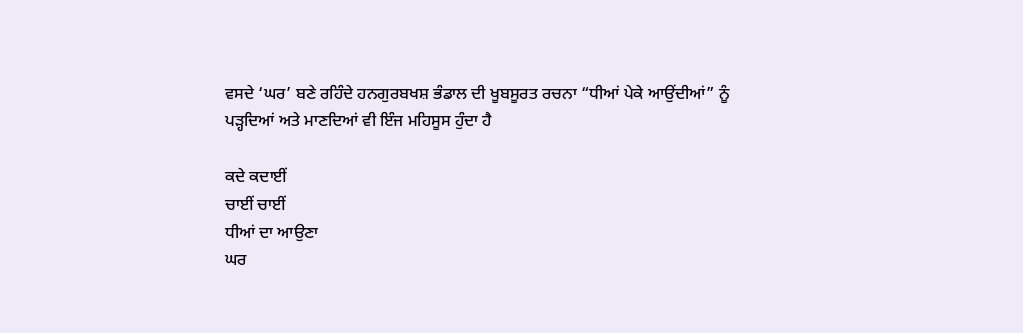ਵਸਦੇ ‘ਘਰ’ ਬਣੇ ਰਹਿੰਦੇ ਹਨਗੁਰਬਖਸ਼ ਭੰਡਾਲ ਦੀ ਖੂਬਸੂਰਤ ਰਚਨਾ “ਧੀਆਂ ਪੇਕੇ ਆਉਂਦੀਆਂ” ਨੂੰ ਪੜ੍ਹਦਿਆਂ ਅਤੇ ਮਾਣਦਿਆਂ ਵੀ ਇੰਜ ਮਹਿਸੂਸ ਹੁੰਦਾ ਹੈ

ਕਦੇ ਕਦਾਈਂ
ਚਾਈਂ ਚਾਈਂ
ਧੀਆਂ ਦਾ ਆਉਣਾ
ਘਰ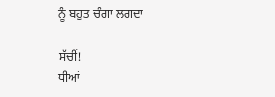ਨੂੰ ਬਹੁਤ ਚੰਗਾ ਲਗਦਾ

ਸੱਚੀਂ!
ਧੀਆਂ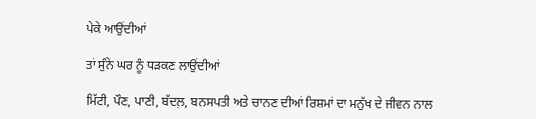ਪੇਕੇ ਆਉਂਦੀਆਂ

ਤਾਂ ਸੁੰਨੇ ਘਰ ਨੂੰ ਧੜਕਣ ਲਾਉਂਦੀਆਂ

ਮਿੱਟੀ, ਪੌਣ, ਪਾਣੀ, ਬੱਦਲ਼, ਬਨਸਪਤੀ ਅਤੇ ਚਾਨਣ ਦੀਆਂ ਰਿਸ਼ਮਾਂ ਦਾ ਮਨੁੱਖ ਦੇ ਜੀਵਨ ਨਾਲ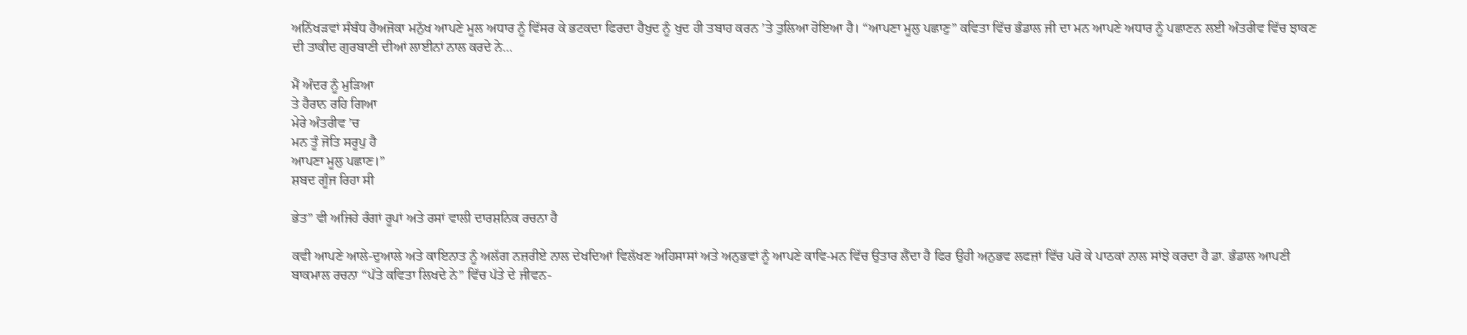ਅਨਿੱਖੜਵਾਂ ਸੰਬੰਧ ਹੈਅਜੋਕਾ ਮਨੁੱਖ ਆਪਣੇ ਮੂਲ ਅਧਾਰ ਨੂੰ ਵਿੱਸਰ ਕੇ ਭਟਕਦਾ ਫਿਰਦਾ ਹੈਖੁਦ ਨੂੰ ਖੁਦ ਹੀ ਤਬਾਹ ਕਰਨ ’ਤੇ ਤੁਲਿਆ ਹੋਇਆ ਹੈ। “ਆਪਣਾ ਮੂਲੁ ਪਛਾਣੁ” ਕਵਿਤਾ ਵਿੱਚ ਭੰਡਾਲ ਜੀ ਦਾ ਮਨ ਆਪਣੇ ਅਧਾਰ ਨੂੰ ਪਛਾਣਨ ਲਈ ਅੰਤਰੀਵ ਵਿੱਚ ਝਾਕਣ ਦੀ ਤਾਕੀਦ ਗੁਰਬਾਣੀ ਦੀਆਂ ਲਾਈਨਾਂ ਨਾਲ ਕਰਦੇ ਨੇ…

ਮੈਂ ਅੰਦਰ ਨੂੰ ਮੁੜਿਆ
ਤੇ ਹੈਰਾਨ ਰਹਿ ਗਿਆ
ਮੇਰੇ ਅੰਤਰੀਵ ’ਚ
ਮਨ ਤੂੰ ਜੋਤਿ ਸਰੂਪੁ ਹੈ
ਆਪਣਾ ਮੂਲੁ ਪਛਾਣ।”
ਸ਼ਬਦ ਗੂੰਜ ਰਿਹਾ ਸੀ

ਭੇਤ” ਵੀ ਅਜਿਹੇ ਰੰਗਾਂ ਰੂਪਾਂ ਅਤੇ ਰਸਾਂ ਵਾਲੀ ਦਾਰਸ਼ਨਿਕ ਰਚਨਾ ਹੈ

ਕਵੀ ਆਪਣੇ ਆਲੇ-ਦੁਆਲੇ ਅਤੇ ਕਾਇਨਾਤ ਨੂੰ ਅਲੱਗ ਨਜ਼ਰੀਏ ਨਾਲ ਦੇਖਦਿਆਂ ਵਿਲੱਖਣ ਅਹਿਸਾਸਾਂ ਅਤੇ ਅਨੁਭਵਾਂ ਨੂੰ ਆਪਣੇ ਕਾਵਿ-ਮਨ ਵਿੱਚ ਉਤਾਰ ਲੈਂਦਾ ਹੈ ਫਿਰ ਉਹੀ ਅਨੁਭਵ ਲਫਜ਼ਾਂ ਵਿੱਚ ਪਰੋ ਕੇ ਪਾਠਕਾਂ ਨਾਲ ਸਾਂਝੇ ਕਰਦਾ ਹੈ ਡਾ. ਭੰਡਾਲ ਆਪਣੀ ਬਾਕਮਾਲ ਰਚਨਾ “ਪੱਤੇ ਕਵਿਤਾ ਲਿਖਦੇ ਨੇ” ਵਿੱਚ ਪੱਤੇ ਦੇ ਜੀਵਨ-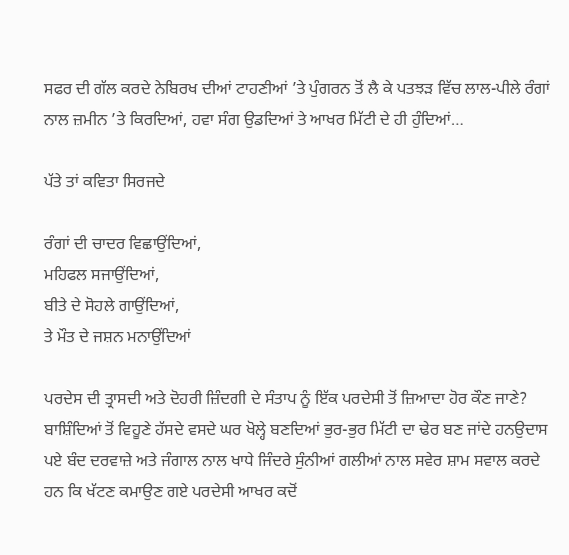ਸਫਰ ਦੀ ਗੱਲ ਕਰਦੇ ਨੇਬਿਰਖ ਦੀਆਂ ਟਾਹਣੀਆਂ ’ਤੇ ਪੁੰਗਰਨ ਤੋਂ ਲੈ ਕੇ ਪਤਝੜ ਵਿੱਚ ਲਾਲ-ਪੀਲੇ ਰੰਗਾਂ ਨਾਲ ਜ਼ਮੀਨ ’ਤੇ ਕਿਰਦਿਆਂ, ਹਵਾ ਸੰਗ ਉਡਦਿਆਂ ਤੇ ਆਖਰ ਮਿੱਟੀ ਦੇ ਹੀ ਹੁੰਦਿਆਂ…

ਪੱਤੇ ਤਾਂ ਕਵਿਤਾ ਸਿਰਜਦੇ

ਰੰਗਾਂ ਦੀ ਚਾਦਰ ਵਿਛਾਉਂਦਿਆਂ,
ਮਹਿਫਲ ਸਜਾਉਂਦਿਆਂ,
ਬੀਤੇ ਦੇ ਸੋਹਲੇ ਗਾਉਂਦਿਆਂ,
ਤੇ ਮੌਤ ਦੇ ਜਸ਼ਨ ਮਨਾਉਂਦਿਆਂ

ਪਰਦੇਸ ਦੀ ਤ੍ਰਾਸਦੀ ਅਤੇ ਦੋਹਰੀ ਜ਼ਿੰਦਗੀ ਦੇ ਸੰਤਾਪ ਨੂੰ ਇੱਕ ਪਰਦੇਸੀ ਤੋਂ ਜ਼ਿਆਦਾ ਹੋਰ ਕੌਣ ਜਾਣੇ? ਬਾਸ਼ਿੰਦਿਆਂ ਤੋਂ ਵਿਹੂਣੇ ਹੱਸਦੇ ਵਸਦੇ ਘਰ ਖੋਲ੍ਹੇ ਬਣਦਿਆਂ ਭੁਰ-ਭੁਰ ਮਿੱਟੀ ਦਾ ਢੇਰ ਬਣ ਜਾਂਦੇ ਹਨਉਦਾਸ ਪਏ ਬੰਦ ਦਰਵਾਜ਼ੇ ਅਤੇ ਜੰਗਾਲ ਨਾਲ ਖਾਧੇ ਜਿੰਦਰੇ ਸੁੰਨੀਆਂ ਗਲੀਆਂ ਨਾਲ ਸਵੇਰ ਸ਼ਾਮ ਸਵਾਲ ਕਰਦੇ ਹਨ ਕਿ ਖੱਟਣ ਕਮਾਉਣ ਗਏ ਪਰਦੇਸੀ ਆਖਰ ਕਦੋਂ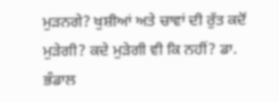ਮੁੜਨਗੇ? ਖੁਸ਼ੀਆਂ ਅਤੇ ਚਾਵਾਂ ਦੀ ਰੁੱਤ ਕਦੋਂ ਮੁੜੇਗੀ? ਕਦੇ ਮੁੜੇਗੀ ਵੀ ਕਿ ਨਹੀਂ? ਡਾ. ਭੰਡਾਲ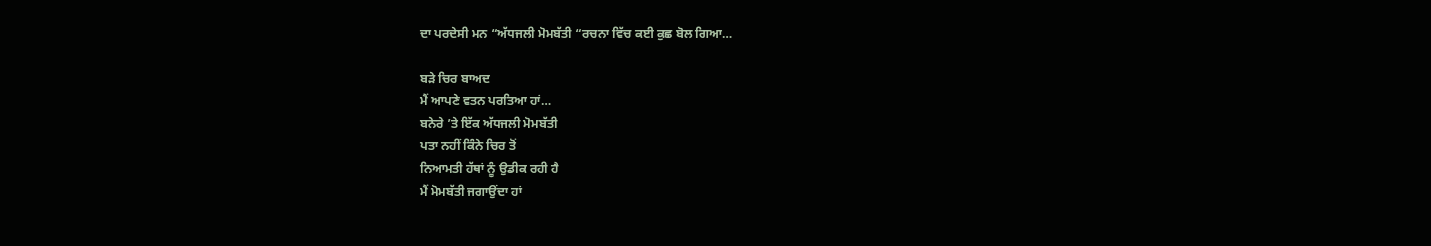ਦਾ ਪਰਦੇਸੀ ਮਨ “ਅੱਧਜਲੀ ਮੋਮਬੱਤੀ “ਰਚਨਾ ਵਿੱਚ ਕਈ ਕੁਛ ਬੋਲ ਗਿਆ…

ਬੜੇ ਚਿਰ ਬਾਅਦ
ਮੈਂ ਆਪਣੇ ਵਤਨ ਪਰਤਿਆ ਹਾਂ…
ਬਨੇਰੇ ’ਤੇ ਇੱਕ ਅੱਧਜਲੀ ਮੋਮਬੱਤੀ
ਪਤਾ ਨਹੀਂ ਕਿੰਨੇ ਚਿਰ ਤੋਂ
ਨਿਆਮਤੀ ਹੱਥਾਂ ਨੂੰ ਉਡੀਕ ਰਹੀ ਹੈ
ਮੈਂ ਮੋਮਬੱਤੀ ਜਗਾਉਂਦਾ ਹਾਂ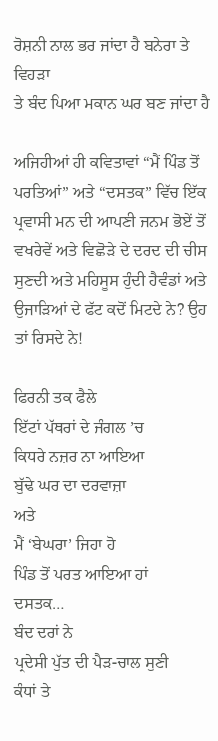ਰੋਸ਼ਨੀ ਨਾਲ ਭਰ ਜਾਂਦਾ ਹੈ ਬਨੇਰਾ ਤੇ ਵਿਹੜਾ
ਤੇ ਬੰਦ ਪਿਆ ਮਕਾਨ ਘਰ ਬਣ ਜਾਂਦਾ ਹੈ

ਅਜਿਹੀਆਂ ਹੀ ਕਵਿਤਾਵਾਂ “ਮੈਂ ਪਿੰਡ ਤੋਂ ਪਰਤਿਆਂ” ਅਤੇ “ਦਸਤਕ” ਵਿੱਚ ਇੱਕ ਪ੍ਰਵਾਸੀ ਮਨ ਦੀ ਆਪਣੀ ਜਨਮ ਭੋਏਂ ਤੋਂ ਵਖਰੇਵੇਂ ਅਤੇ ਵਿਛੋੜੇ ਦੇ ਦਰਦ ਦੀ ਚੀਸ ਸੁਣਦੀ ਅਤੇ ਮਹਿਸੂਸ ਹੁੰਦੀ ਹੈਵੰਡਾਂ ਅਤੇ ਉਜਾੜਿਆਂ ਦੇ ਫੱਟ ਕਦੋਂ ਮਿਟਦੇ ਨੇ? ਉਹ ਤਾਂ ਰਿਸਦੇ ਨੇ!

ਫਿਰਨੀ ਤਕ ਫੈਲੇ
ਇੱਟਾਂ ਪੱਥਰਾਂ ਦੇ ਜੰਗਲ ’ਚ
ਕਿਧਰੇ ਨਜ਼ਰ ਨਾ ਆਇਆ
ਬੁੱਢੇ ਘਰ ਦਾ ਦਰਵਾਜ਼ਾ
ਅਤੇ
ਮੈਂ ‘ਬੇਘਰਾ’ ਜਿਹਾ ਹੋ
ਪਿੰਡ ਤੋਂ ਪਰਤ ਆਇਆ ਹਾਂ
ਦਸਤਕ…
ਬੰਦ ਦਰਾਂ ਨੇ
ਪ੍ਰਦੇਸੀ ਪੁੱਤ ਦੀ ਪੈੜ-ਚਾਲ ਸੁਣੀ
ਕੰਧਾਂ ਤੇ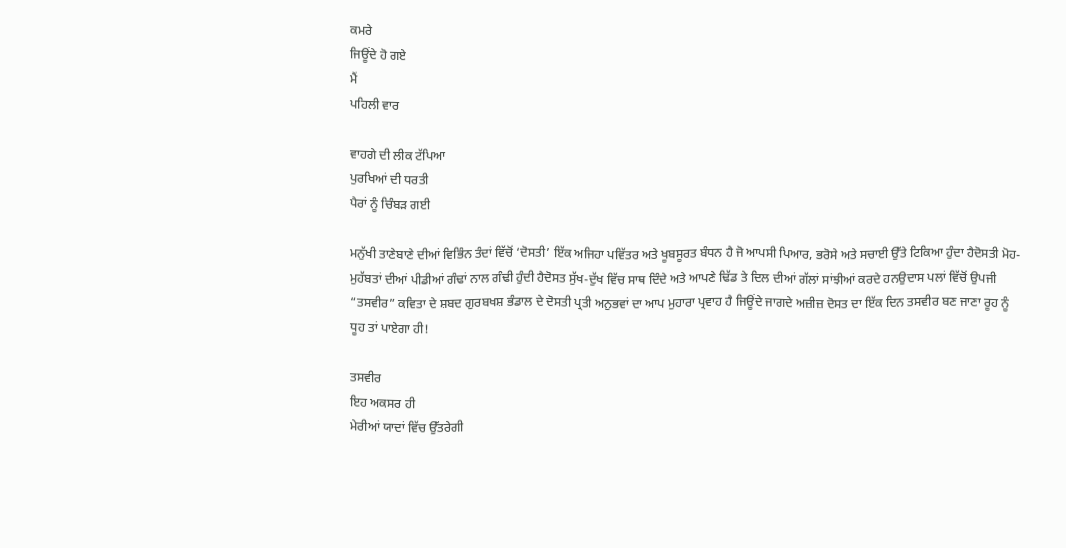ਕਮਰੇ
ਜਿਊਂਦੇ ਹੋ ਗਏ
ਮੈਂ
ਪਹਿਲੀ ਵਾਰ

ਵਾਹਗੇ ਦੀ ਲੀਕ ਟੱਪਿਆ
ਪੁਰਖਿਆਂ ਦੀ ਧਰਤੀ
ਪੈਰਾਂ ਨੂੰ ਚਿੰਬੜ ਗਈ

ਮਨੁੱਖੀ ਤਾਣੇਬਾਣੇ ਦੀਆਂ ਵਿਭਿੰਨ ਤੰਦਾਂ ਵਿੱਚੋਂ ‘ਦੋਸਤੀ’ ਇੱਕ ਅਜਿਹਾ ਪਵਿੱਤਰ ਅਤੇ ਖੂਬਸੂਰਤ ਬੰਧਨ ਹੈ ਜੋ ਆਪਸੀ ਪਿਆਰ, ਭਰੋਸੇ ਅਤੇ ਸਚਾਈ ਉੱਤੇ ਟਿਕਿਆ ਹੁੰਦਾ ਹੈਦੋਸਤੀ ਮੋਹ-ਮੁਹੱਬਤਾਂ ਦੀਆਂ ਪੀਡੀਆਂ ਗੰਢਾਂ ਨਾਲ ਗੰਢੀ ਹੁੰਦੀ ਹੈਦੋਸਤ ਸੁੱਖ-ਦੁੱਖ ਵਿੱਚ ਸਾਥ ਦਿੰਦੇ ਅਤੇ ਆਪਣੇ ਢਿੱਡ ਤੇ ਦਿਲ ਦੀਆਂ ਗੱਲਾਂ ਸਾਂਝੀਆਂ ਕਰਦੇ ਹਨਉਦਾਸ ਪਲਾਂ ਵਿੱਚੋਂ ਉਪਜੀ “ਤਸਵੀਰ” ਕਵਿਤਾ ਦੇ ਸ਼ਬਦ ਗੁਰਬਖਸ਼ ਭੰਡਾਲ ਦੇ ਦੋਸਤੀ ਪ੍ਰਤੀ ਅਨੁਭਵਾਂ ਦਾ ਆਪ ਮੁਹਾਰਾ ਪ੍ਰਵਾਹ ਹੈ ਜਿਊਂਦੇ ਜਾਗਦੇ ਅਜ਼ੀਜ਼ ਦੋਸਤ ਦਾ ਇੱਕ ਦਿਨ ਤਸਵੀਰ ਬਣ ਜਾਣਾ ਰੂਹ ਨੂੰ ਧੂਹ ਤਾਂ ਪਾਏਗਾ ਹੀ!

ਤਸਵੀਰ
ਇਹ ਅਕਸਰ ਹੀ
ਮੇਰੀਆਂ ਯਾਦਾਂ ਵਿੱਚ ਉੱਤਰੇਗੀ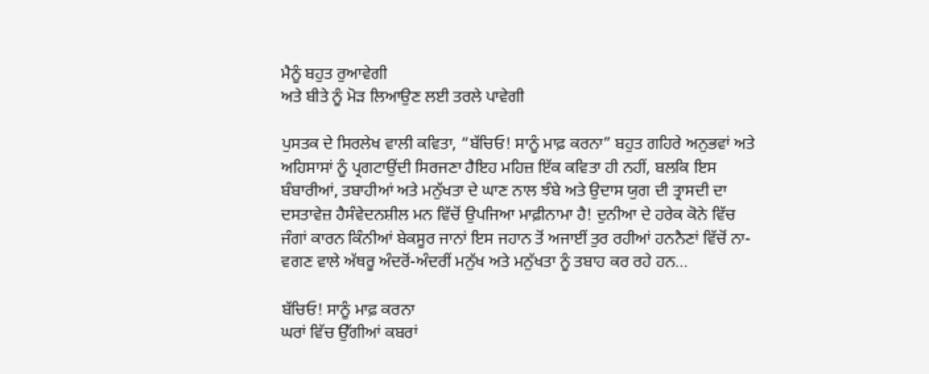ਮੈਨੂੰ ਬਹੁਤ ਰੁਆਵੇਗੀ
ਅਤੇ ਬੀਤੇ ਨੂੰ ਮੋੜ ਲਿਆਉਣ ਲਈ ਤਰਲੇ ਪਾਵੇਗੀ

ਪੁਸਤਕ ਦੇ ਸਿਰਲੇਖ ਵਾਲੀ ਕਵਿਤਾ, “ਬੱਚਿਓ! ਸਾਨੂੰ ਮਾਫ਼ ਕਰਨਾ” ਬਹੁਤ ਗਹਿਰੇ ਅਨੁਭਵਾਂ ਅਤੇ ਅਹਿਸਾਸਾਂ ਨੂੰ ਪ੍ਰਗਟਾਉਂਦੀ ਸਿਰਜਣਾ ਹੈਇਹ ਮਹਿਜ਼ ਇੱਕ ਕਵਿਤਾ ਹੀ ਨਹੀਂ, ਬਲਕਿ ਇਸ ਬੰਬਾਰੀਆਂ, ਤਬਾਹੀਆਂ ਅਤੇ ਮਨੁੱਖਤਾ ਦੇ ਘਾਣ ਨਾਲ ਝੰਬੇ ਅਤੇ ਉਦਾਸ ਯੁਗ ਦੀ ਤ੍ਰਾਸਦੀ ਦਾ ਦਸਤਾਵੇਜ਼ ਹੈਸੰਵੇਦਨਸ਼ੀਲ ਮਨ ਵਿੱਚੋਂ ਉਪਜਿਆ ਮਾਫ਼ੀਨਾਮਾ ਹੈ! ਦੁਨੀਆ ਦੇ ਹਰੇਕ ਕੋਨੇ ਵਿੱਚ ਜੰਗਾਂ ਕਾਰਨ ਕਿੰਨੀਆਂ ਬੇਕਸੂਰ ਜਾਨਾਂ ਇਸ ਜਹਾਨ ਤੋਂ ਅਜਾਈਂ ਤੁਰ ਰਹੀਆਂ ਹਨਨੈਣਾਂ ਵਿੱਚੋਂ ਨਾ-ਵਗਣ ਵਾਲੇ ਅੱਥਰੂ ਅੰਦਰੋਂ-ਅੰਦਰੀਂ ਮਨੁੱਖ ਅਤੇ ਮਨੁੱਖਤਾ ਨੂੰ ਤਬਾਹ ਕਰ ਰਹੇ ਹਨ…

ਬੱਚਿਓ! ਸਾਨੂੰ ਮਾਫ਼ ਕਰਨਾ
ਘਰਾਂ ਵਿੱਚ ਉੱਗੀਆਂ ਕਬਰਾਂ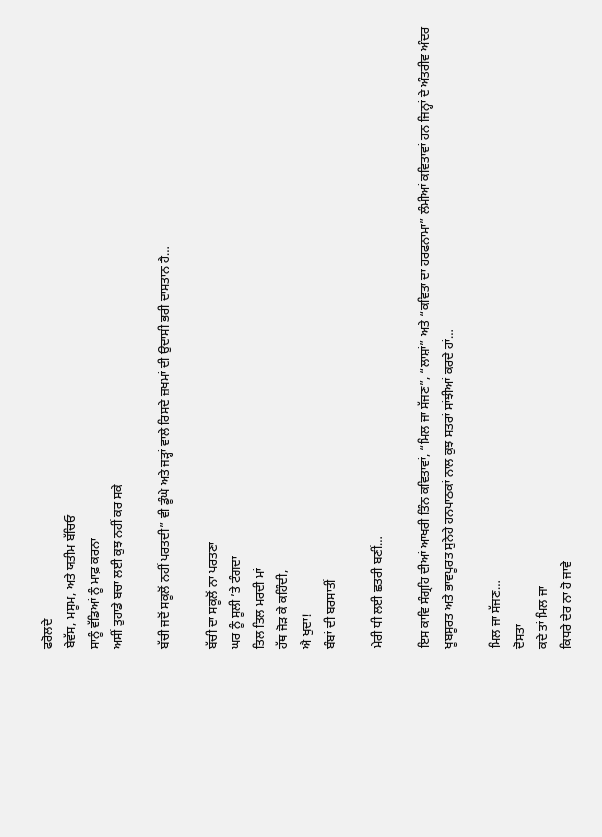ਫਰੋਲਦੇ
ਬੇਵੱਸ, ਮਸੂਮ, ਅਤੇ ਯਤੀਮ ਬੱਚਿਓ
ਸਾਨੂੰ ਵੱਡਿਆਂ ਨੂੰ ਮਾਫ਼ ਕਰਨਾ
ਅਸੀਂ ਤੁਹਾਡੇ ਬਚਾ ਲਈ ਕੁਝ ਨਹੀਂ ਕਰ ਸਕੇ

ਬੱਚੀ ਜਦੋਂ ਸਕੂਲੋਂ ਨਹੀਂ ਪਰਤਦੀ” ਵੀ ਡੂੰਘੇ ਅਤੇ ਜੜ੍ਹਾਂ ਵਾਲੇ ਰਿਸਦੇ ਜ਼ਖਮਾਂ ਦੀ ਉਦਾਸੀ ਭਰੀ ਦਾਸਤਾਨ ਹੈ…

ਬੱਚੀ ਦਾ ਸਕੂਲੋਂ ਨਾ ਪਰਤਣਾ
ਘਰ ਨੂੰ ਸੂਲੀ ’ਤੇ ਟੰਗਦਾ
ਤਿਲ ਤਿਲ ਮਰਦੀ ਮਾਂ
ਹੱਥ ਜੋੜ ਕੇ ਕਹਿੰਦੀ,
ਐ ਖੁਦਾ!
ਬੰਬਾਂ ਦੀ ਬਰਸਾਤੀਂ

ਮੇਰੀ ਧੀ ਲਈ ਛਤਰੀ ਬਣੀਂ…

ਇਸ ਕਾਵਿ ਸੰਗ੍ਰਹਿ ਦੀਆਂ ਆਖਰੀ ਤਿੰਨ ਕਵਿਤਾਵਾਂ, “ਮਿਲ ਜਾ ਸੱਜਣ”, “ਲਾਸ਼ਾਂ” ਅਤੇ “ਕਵਿਤਾ ਦਾ ਹਰਫਨਾਮਾ” ਲੰਮੀਆਂ ਕਵਿਤਾਵਾਂ ਹਨ ਜਿਨ੍ਹਾਂ ਦੇ ਅੰਤਰੀਵ ਅੰਦਰ ਖੂਬਸੂਰਤ ਅਤੇ ਭਾਵਪੂਰਤ ਸੁਨੇਹੇ ਹਨਪਾਠਕਾਂ ਨਾਲ ਕੁਝ ਸਤਰਾਂ ਸਾਂਝੀਆਂ ਕਰਦੇ ਹਾਂ…

ਮਿਲ ਜਾ ਸੱਜਣ…
ਦੋਸਤਾ
ਕਦੇ ਤਾਂ ਮਿਲ ਜਾ
ਕਿਧਰੇ ਦੇਰ ਨਾ ਹੋ ਜਾਵੇ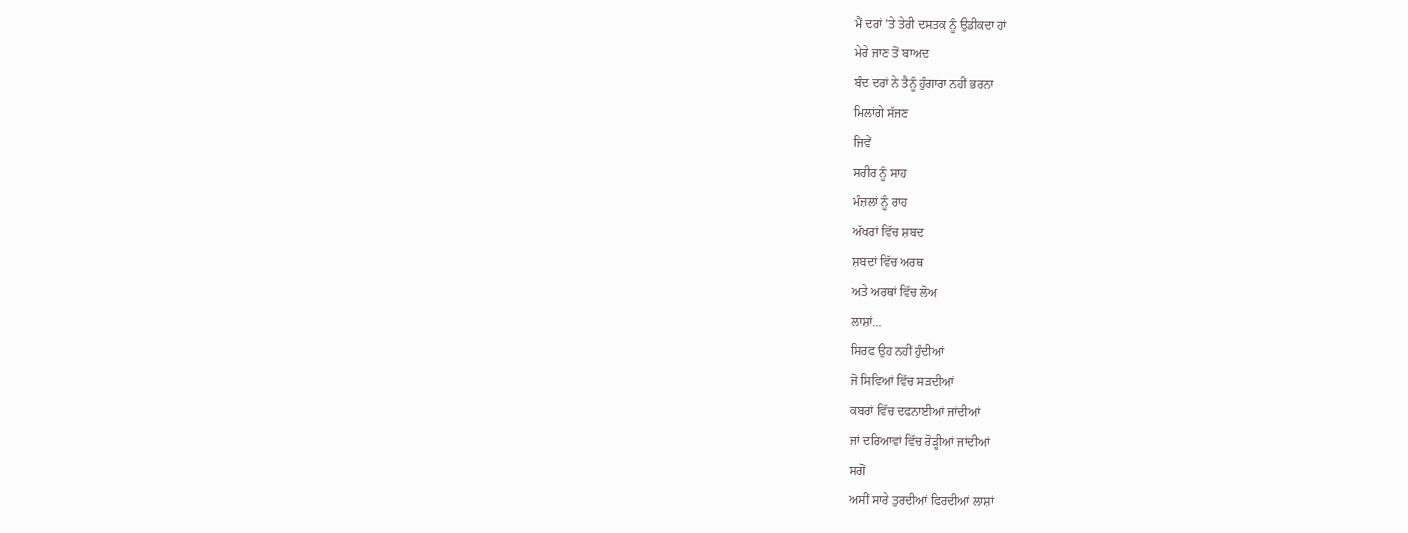ਮੈਂ ਦਰਾਂ ’ਤੇ ਤੇਰੀ ਦਸਤਕ ਨੂੰ ਉਡੀਕਦਾ ਹਾਂ
ਮੇਰੇ ਜਾਣ ਤੋਂ ਬਾਅਦ
ਬੰਦ ਦਰਾਂ ਨੇ ਤੈਨੂੰ ਹੁੰਗਾਰਾ ਨਹੀਂ ਭਰਨਾ
ਮਿਲਾਂਗੇ ਸੱਜਣ
ਜਿਵੇਂ
ਸਰੀਰ ਨੂੰ ਸਾਹ
ਮੰਜ਼ਲਾਂ ਨੂੰ ਰਾਹ
ਅੱਖਰਾਂ ਵਿੱਚ ਸ਼ਬਦ
ਸ਼ਬਦਾਂ ਵਿੱਚ ਅਰਥ
ਅਤੇ ਅਰਥਾਂ ਵਿੱਚ ਲੋਅ
ਲਾਸ਼ਾਂ…
ਸਿਰਫ ਉਹ ਨਹੀਂ ਹੁੰਦੀਆਂ
ਜੋ ਸਿਵਿਆਂ ਵਿੱਚ ਸੜਦੀਆਂ
ਕਬਰਾਂ ਵਿੱਚ ਦਫਨਾਈਆਂ ਜਾਂਦੀਆਂ
ਜਾਂ ਦਰਿਆਵਾਂ ਵਿੱਚ ਰੋੜ੍ਹੀਆਂ ਜਾਂਦੀਆਂ
ਸਗੋਂ
ਅਸੀਂ ਸਾਰੇ ਤੁਰਦੀਆਂ ਫਿਰਦੀਆਂ ਲਾਸ਼ਾਂ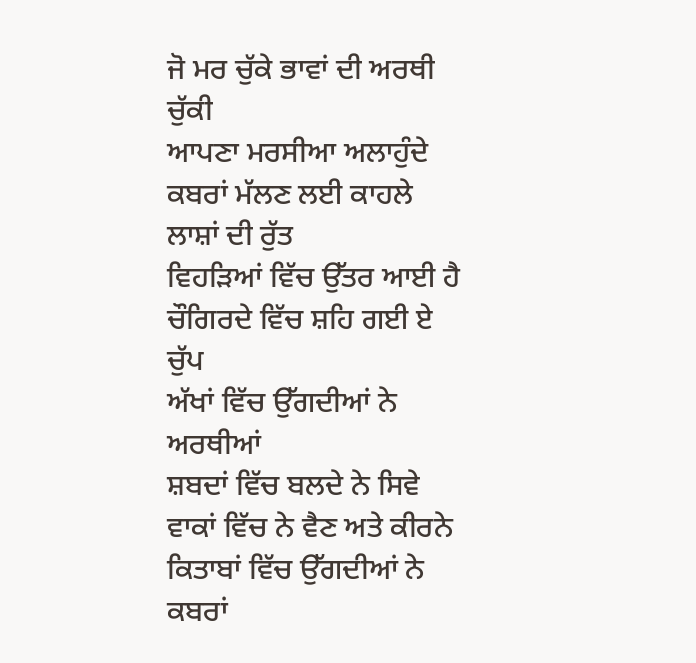ਜੋ ਮਰ ਚੁੱਕੇ ਭਾਵਾਂ ਦੀ ਅਰਥੀ ਚੁੱਕੀ
ਆਪਣਾ ਮਰਸੀਆ ਅਲਾਹੁੰਦੇ
ਕਬਰਾਂ ਮੱਲਣ ਲਈ ਕਾਹਲੇ
ਲਾਸ਼ਾਂ ਦੀ ਰੁੱਤ
ਵਿਹੜਿਆਂ ਵਿੱਚ ਉੱਤਰ ਆਈ ਹੈ
ਚੌਗਿਰਦੇ ਵਿੱਚ ਸ਼ਹਿ ਗਈ ਏ ਚੁੱਪ
ਅੱਖਾਂ ਵਿੱਚ ਉੱਗਦੀਆਂ ਨੇ ਅਰਥੀਆਂ
ਸ਼ਬਦਾਂ ਵਿੱਚ ਬਲਦੇ ਨੇ ਸਿਵੇ
ਵਾਕਾਂ ਵਿੱਚ ਨੇ ਵੈਣ ਅਤੇ ਕੀਰਨੇ
ਕਿਤਾਬਾਂ ਵਿੱਚ ਉੱਗਦੀਆਂ ਨੇ ਕਬਰਾਂ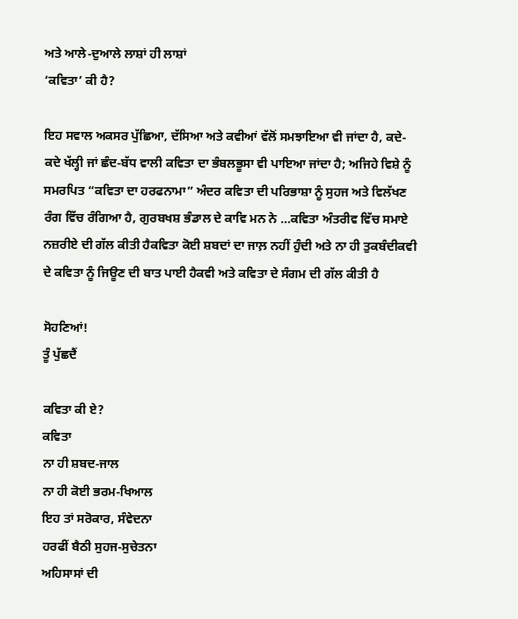ਅਤੇ ਆਲੇ-ਦੁਆਲੇ ਲਾਸ਼ਾਂ ਹੀ ਲਾਸ਼ਾਂ
‘ਕਵਿਤਾ’ ਕੀ ਹੈ?

ਇਹ ਸਵਾਲ ਅਕਸਰ ਪੁੱਛਿਆ, ਦੱਸਿਆ ਅਤੇ ਕਵੀਆਂ ਵੱਲੋਂ ਸਮਝਾਇਆ ਵੀ ਜਾਂਦਾ ਹੈ, ਕਦੇ-ਕਦੇ ਖੱਲ੍ਹੀ ਜਾਂ ਛੰਦ-ਬੱਧ ਵਾਲੀ ਕਵਿਤਾ ਦਾ ਭੰਬਲਭੂਸਾ ਵੀ ਪਾਇਆ ਜਾਂਦਾ ਹੈ; ਅਜਿਹੇ ਵਿਸ਼ੇ ਨੂੰ ਸਮਰਪਿਤ “ਕਵਿਤਾ ਦਾ ਹਰਫਨਾਮਾ” ਅੰਦਰ ਕਵਿਤਾ ਦੀ ਪਰਿਭਾਸ਼ਾ ਨੂੰ ਸੁਹਜ ਅਤੇ ਵਿਲੱਖਣ ਰੰਗ ਵਿੱਚ ਰੰਗਿਆ ਹੈ, ਗੁਰਬਖਸ਼ ਭੰਡਾਲ ਦੇ ਕਾਵਿ ਮਨ ਨੇ …ਕਵਿਤਾ ਅੰਤਰੀਵ ਵਿੱਚ ਸਮਾਏ ਨਜ਼ਰੀਏ ਦੀ ਗੱਲ ਕੀਤੀ ਹੈਕਵਿਤਾ ਕੋਈ ਸ਼ਬਦਾਂ ਦਾ ਜਾਲ਼ ਨਹੀਂ ਹੁੰਦੀ ਅਤੇ ਨਾ ਹੀ ਤੁਕਬੰਦੀਕਵੀ ਦੇ ਕਵਿਤਾ ਨੂੰ ਜਿਊਣ ਦੀ ਬਾਤ ਪਾਈ ਹੈਕਵੀ ਅਤੇ ਕਵਿਤਾ ਦੇ ਸੰਗਮ ਦੀ ਗੱਲ ਕੀਤੀ ਹੈ

ਸੋਹਣਿਆਂ!
ਤੂੰ ਪੁੱਛਦੈਂ

ਕਵਿਤਾ ਕੀ ਏ?
ਕਵਿਤਾ
ਨਾ ਹੀ ਸ਼ਬਦ-ਜਾਲ
ਨਾ ਹੀ ਕੋਈ ਭਰਮ-ਖਿਆਲ
ਇਹ ਤਾਂ ਸਰੋਕਾਰ, ਸੰਵੇਦਨਾ
ਹਰਫੀਂ ਬੈਠੀ ਸੁਹਜ-ਸੁਚੇਤਨਾ
ਅਹਿਸਾਸਾਂ ਦੀ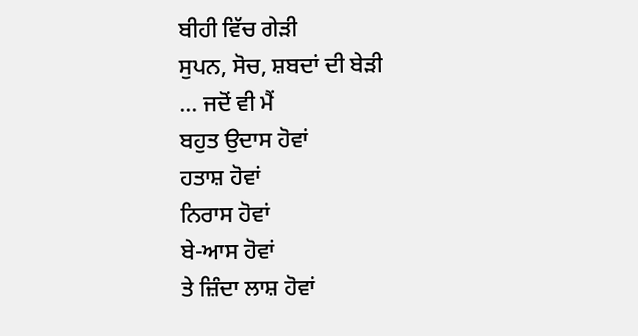ਬੀਹੀ ਵਿੱਚ ਗੇੜੀ
ਸੁਪਨ, ਸੋਚ, ਸ਼ਬਦਾਂ ਦੀ ਬੇੜੀ
… ਜਦੋਂ ਵੀ ਮੈਂ
ਬਹੁਤ ਉਦਾਸ ਹੋਵਾਂ
ਹਤਾਸ਼ ਹੋਵਾਂ
ਨਿਰਾਸ ਹੋਵਾਂ
ਬੇ-ਆਸ ਹੋਵਾਂ
ਤੇ ਜ਼ਿੰਦਾ ਲਾਸ਼ ਹੋਵਾਂ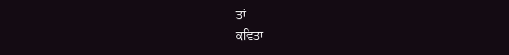ਤਾਂ
ਕਵਿਤਾ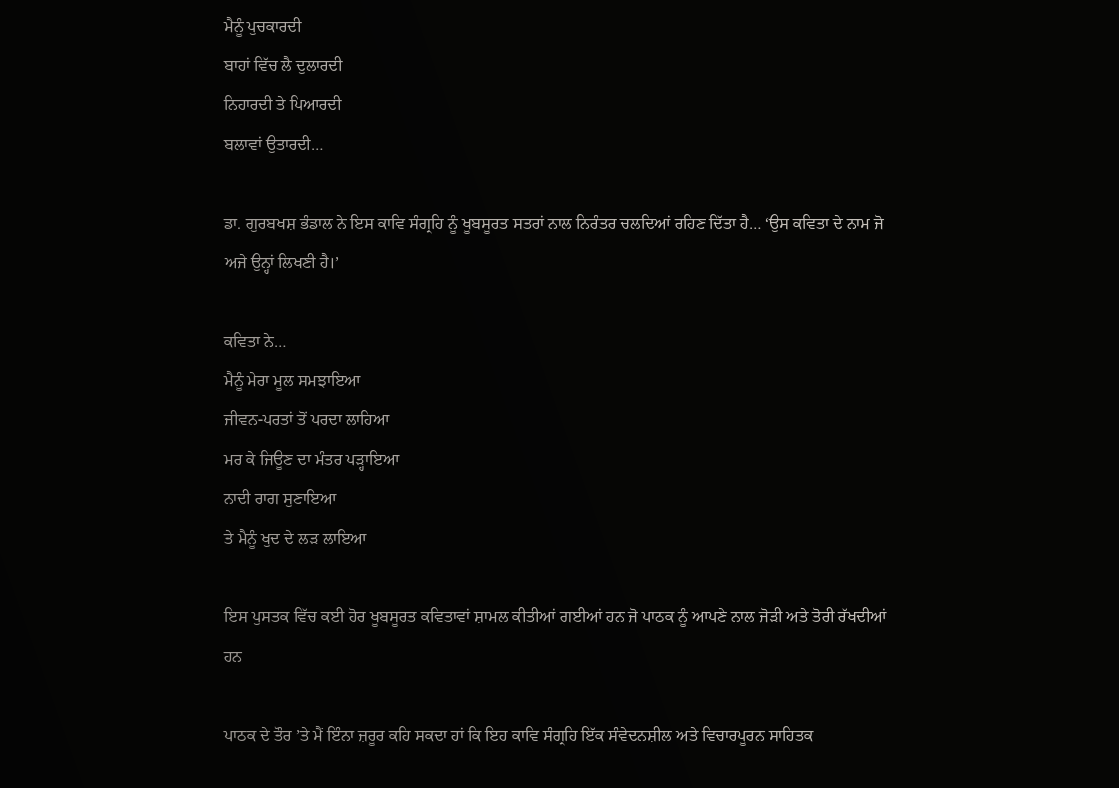ਮੈਨੂੰ ਪੁਚਕਾਰਦੀ
ਬਾਹਾਂ ਵਿੱਚ ਲੈ ਦੁਲਾਰਦੀ
ਨਿਹਾਰਦੀ ਤੇ ਪਿਆਰਦੀ
ਬਲਾਵਾਂ ਉਤਾਰਦੀ…

ਡਾ. ਗੁਰਬਖਸ਼ ਭੰਡਾਲ ਨੇ ਇਸ ਕਾਵਿ ਸੰਗ੍ਰਹਿ ਨੂੰ ਖੂਬਸੂਰਤ ਸਤਰਾਂ ਨਾਲ ਨਿਰੰਤਰ ਚਲਦਿਆਂ ਰਹਿਣ ਦਿੱਤਾ ਹੈ… ‘ਉਸ ਕਵਿਤਾ ਦੇ ਨਾਮ ਜੋ ਅਜੇ ਉਨ੍ਹਾਂ ਲਿਖਣੀ ਹੈ।’

ਕਵਿਤਾ ਨੇ…
ਮੈਨੂੰ ਮੇਰਾ ਮੂਲ ਸਮਝਾਇਆ
ਜੀਵਨ-ਪਰਤਾਂ ਤੋਂ ਪਰਦਾ ਲਾਹਿਆ
ਮਰ ਕੇ ਜਿਊਣ ਦਾ ਮੰਤਰ ਪੜ੍ਹਾਇਆ
ਨਾਦੀ ਰਾਗ ਸੁਣਾਇਆ
ਤੇ ਮੈਨੂੰ ਖੁਦ ਦੇ ਲੜ ਲਾਇਆ

ਇਸ ਪੁਸਤਕ ਵਿੱਚ ਕਈ ਹੋਰ ਖੂਬਸੂਰਤ ਕਵਿਤਾਵਾਂ ਸ਼ਾਮਲ ਕੀਤੀਆਂ ਗਈਆਂ ਹਨ ਜੋ ਪਾਠਕ ਨੂੰ ਆਪਣੇ ਨਾਲ ਜੋੜੀ ਅਤੇ ਤੋਰੀ ਰੱਖਦੀਆਂ ਹਨ

ਪਾਠਕ ਦੇ ਤੌਰ ’ਤੇ ਮੈਂ ਇੰਨਾ ਜ਼ਰੂਰ ਕਹਿ ਸਕਦਾ ਹਾਂ ਕਿ ਇਹ ਕਾਵਿ ਸੰਗ੍ਰਹਿ ਇੱਕ ਸੰਵੇਦਨਸ਼ੀਲ ਅਤੇ ਵਿਚਾਰਪੂਰਨ ਸਾਹਿਤਕ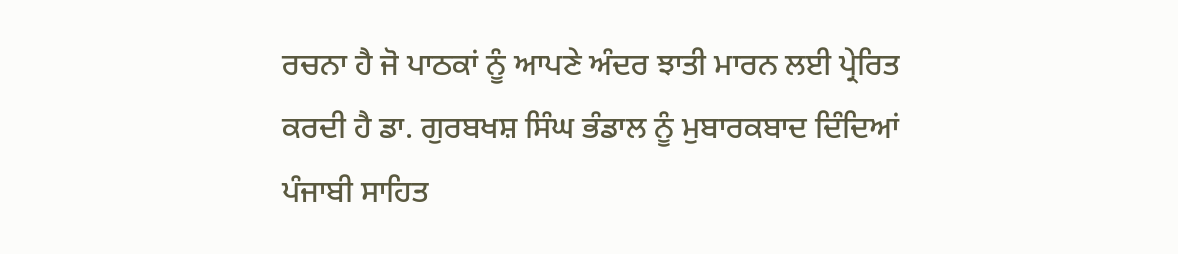ਰਚਨਾ ਹੈ ਜੋ ਪਾਠਕਾਂ ਨੂੰ ਆਪਣੇ ਅੰਦਰ ਝਾਤੀ ਮਾਰਨ ਲਈ ਪ੍ਰੇਰਿਤ ਕਰਦੀ ਹੈ ਡਾ. ਗੁਰਬਖਸ਼ ਸਿੰਘ ਭੰਡਾਲ ਨੂੰ ਮੁਬਾਰਕਬਾਦ ਦਿੰਦਿਆਂ ਪੰਜਾਬੀ ਸਾਹਿਤ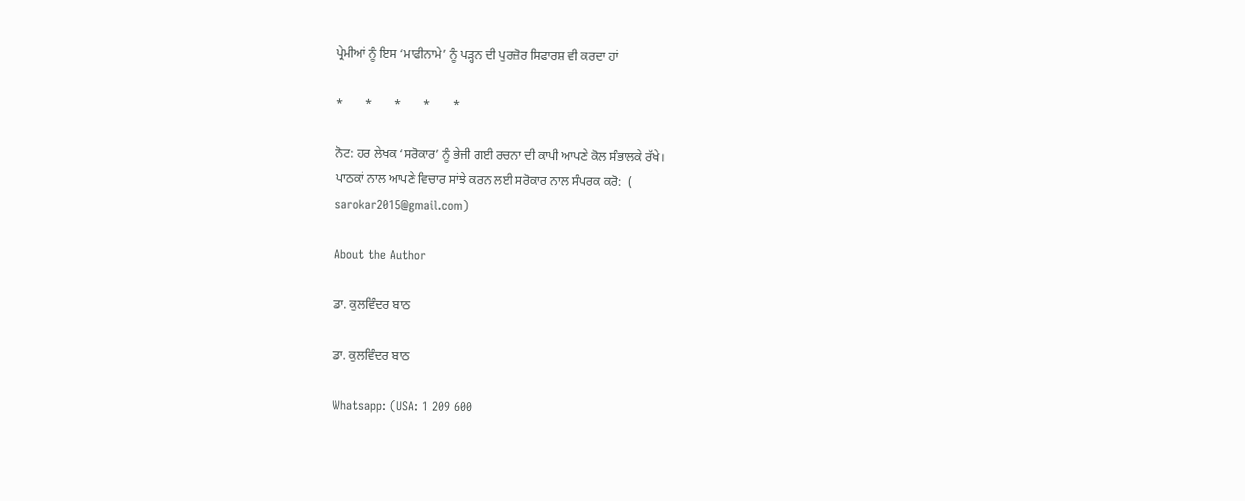ਪ੍ਰੇਮੀਆਂ ਨੂੰ ਇਸ ‘ਮਾਫੀਨਾਮੇ’ ਨੂੰ ਪੜ੍ਹਨ ਦੀ ਪੁਰਜ਼ੋਰ ਸਿਫਾਰਸ਼ ਵੀ ਕਰਦਾ ਹਾਂ

*       *       *       *       *

ਨੋਟ: ਹਰ ਲੇਖਕ ‘ਸਰੋਕਾਰ’ ਨੂੰ ਭੇਜੀ ਗਈ ਰਚਨਾ ਦੀ ਕਾਪੀ ਆਪਣੇ ਕੋਲ ਸੰਭਾਲਕੇ ਰੱਖੇ।
ਪਾਠਕਾਂ ਨਾਲ ਆਪਣੇ ਵਿਚਾਰ ਸਾਂਝੇ ਕਰਨ ਲਈ ਸਰੋਕਾਰ ਨਾਲ ਸੰਪਰਕ ਕਰੋ:  (
sarokar2015@gmail.com)

About the Author

ਡਾ. ਕੁਲਵਿੰਦਰ ਬਾਠ

ਡਾ. ਕੁਲਵਿੰਦਰ ਬਾਠ

Whatsapp: (USA: 1 209 600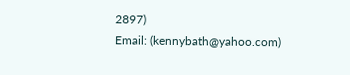2897)
Email: (kennybath@yahoo.com)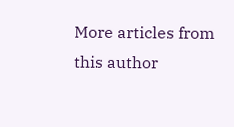More articles from this author